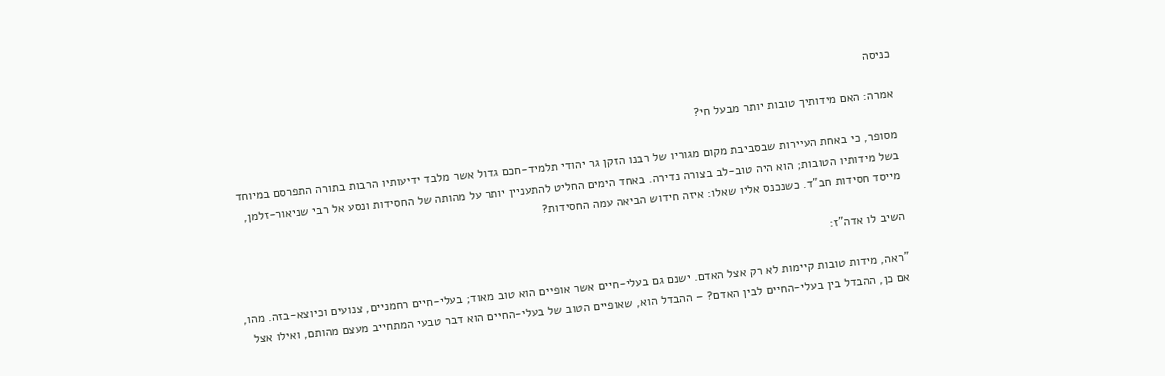כניסה

אמרה: האם מידותיך טובות יותר מבעל חי?

מסופר, כי באחת העיירות שבסביבת מקום מגוריו של רבנו הזקן גר יהודי תלמיד-חכם גדול אשר מלבד ידיעותיו הרבות בתורה התפרסם במיוחד בשל מידותיו הטובות; הוא היה טוב-לב בצורה נדירה. באחד הימים החליט להתעניין יותר על מהותה של החסידות ונסע אל רבי שניאור-זלמן, מייסד חסידות חב"ד. כשנכנס אליו שאלו: איזה חידוש הביאה עמה החסידות?

השיב לו אדה"ז:

"ראה, מידות טובות קיימות לא רק אצל האדם. ישנם גם בעלי-חיים אשר אופיים הוא טוב מאוד; בעלי-חיים רחמניים, צנועים וכיוצא-בזה. מהו, אם כן, ההבדל בין בעלי-החיים לבין האדם? – ההבדל הוא, שאופיים הטוב של בעלי-החיים הוא דבר טבעי המתחייב מעצם מהותם, ואילו אצל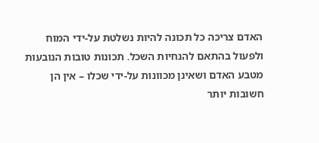האדם צריכה כל תכונה להיות נשלטת על-ידי המוח ולפעול בהתאם להנחיות השכל. תכונות טובות הנובעות מטבע האדם ושאינן מכוונות על-ידי שכלו – אין הן חשובות יותר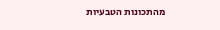מהתכונות הטבעיות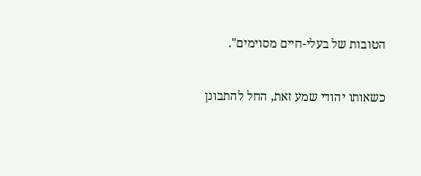הטובות של בעלי-חיים מסוימים".

כשאותו יהודי שמע זאת, החל להתבונן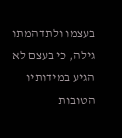בעצמו ולתדהמתו גילה, כי בעצם לא הגיע במידותיו הטובות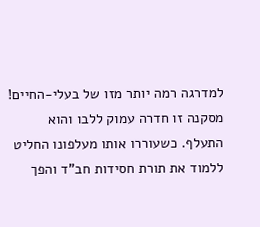למדרגה רמה יותר מזו של בעלי-החיים! מסקנה זו חדרה עמוק ללבו והוא התעלף. כשעוררו אותו מעלפונו החליט ללמוד את תורת חסידות חב"ד והפך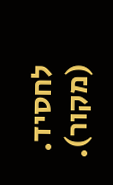לחסיד. (מקור).